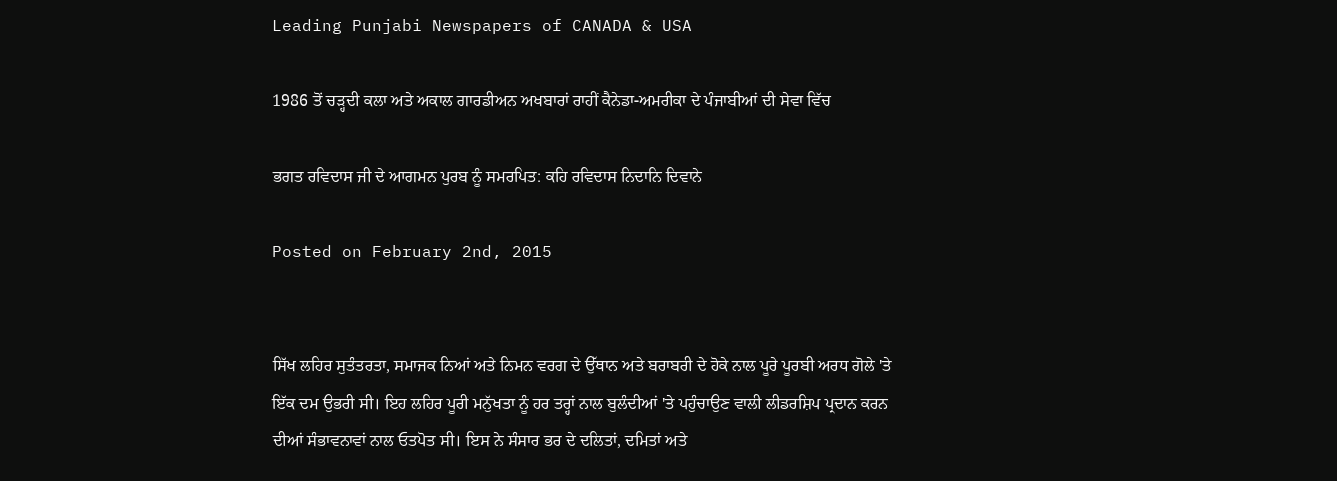Leading Punjabi Newspapers of CANADA & USA

1986 ਤੋਂ ਚੜ੍ਹਦੀ ਕਲਾ ਅਤੇ ਅਕਾਲ ਗਾਰਡੀਅਨ ਅਖਬਾਰਾਂ ਰਾਹੀਂ ਕੈਨੇਡਾ-ਅਮਰੀਕਾ ਦੇ ਪੰਜਾਬੀਆਂ ਦੀ ਸੇਵਾ ਵਿੱਚ

ਭਗਤ ਰਵਿਦਾਸ ਜੀ ਦੇ ਆਗਮਨ ਪੁਰਬ ਨੂੰ ਸਮਰਪਿਤ: ਕਹਿ ਰਵਿਦਾਸ ਨਿਦਾਨਿ ਦਿਵਾਨੇ

Posted on February 2nd, 2015


ਸਿੱਖ ਲਹਿਰ ਸੁਤੰਤਰਤਾ, ਸਮਾਜਕ ਨਿਆਂ ਅਤੇ ਨਿਮਨ ਵਰਗ ਦੇ ਉੱਥਾਨ ਅਤੇ ਬਰਾਬਰੀ ਦੇ ਹੋਕੇ ਨਾਲ ਪੂਰੇ ਪੂਰਬੀ ਅਰਧ ਗੋਲੇ 'ਤੇ ਇੱਕ ਦਮ ਉਭਰੀ ਸੀ। ਇਹ ਲਹਿਰ ਪੂਰੀ ਮਨੁੱਖਤਾ ਨੂੰ ਹਰ ਤਰ੍ਹਾਂ ਨਾਲ ਬੁਲੰਦੀਆਂ 'ਤੇ ਪਹੁੰਚਾਉਣ ਵਾਲੀ ਲੀਡਰਸ਼ਿਪ ਪ੍ਰਦਾਨ ਕਰਨ ਦੀਆਂ ਸੰਭਾਵਨਾਵਾਂ ਨਾਲ ਓਤਪੋਤ ਸੀ। ਇਸ ਨੇ ਸੰਸਾਰ ਭਰ ਦੇ ਦਲਿਤਾਂ, ਦਮਿਤਾਂ ਅਤੇ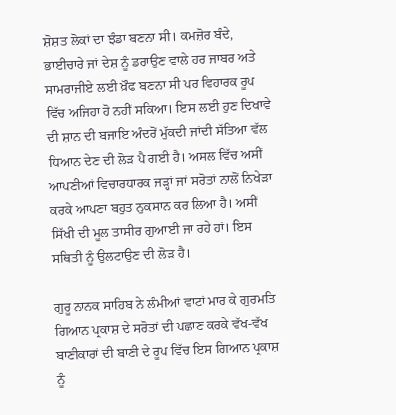ਸ਼ੋਸ਼ਤ ਲੋਕਾਂ ਦਾ ਝੰਡਾ ਬਣਨਾ ਸੀ। ਕਮਜ਼ੋਰ ਬੰਦੇ, ਭਾਈਚਾਰੇ ਜਾਂ ਦੇਸ਼ ਨੂੰ ਡਰਾਉਣ ਵਾਲੇ ਹਰ ਜਾਬਰ ਅਤੇ ਸਾਮਰਾਜੀਏ ਲਈ ਖ਼ੌਫ ਬਣਨਾ ਸੀ ਪਰ ਵਿਹਾਰਕ ਰੂਪ ਵਿੱਚ ਅਜਿਹਾ ਹੋ ਨਹੀਂ ਸਕਿਆ। ਇਸ ਲਈ ਹੁਣ ਦਿਖਾਵੇ ਦੀ ਸ਼ਾਨ ਦੀ ਬਜਾਇ ਅੰਦਰੋਂ ਮੁੱਕਦੀ ਜਾਂਦੀ ਸੱਤਿਆ ਵੱਲ ਧਿਆਨ ਦੇਣ ਦੀ ਲੋੜ ਪੈ ਗਈ ਹੈ। ਅਸਲ ਵਿੱਚ ਅਸੀਂ ਆਪਣੀਆਂ ਵਿਚਾਰਧਾਰਕ ਜੜ੍ਹਾਂ ਜਾਂ ਸਰੋਤਾਂ ਨਾਲੋਂ ਨਿਖੇੜਾ ਕਰਕੇ ਆਪਣਾ ਬਹੁਤ ਨੁਕਸਾਨ ਕਰ ਲਿਆ ਹੈ। ਅਸੀਂ ਸਿੱਖੀ ਦੀ ਮੂਲ ਤਾਸੀਰ ਗੁਆਈ ਜਾ ਰਹੇ ਹਾਂ। ਇਸ ਸਥਿਤੀ ਨੂੰ ਉਲਟਾਉਣ ਦੀ ਲੋੜ ਹੈ।

ਗੁਰੂ ਨਾਨਕ ਸਾਹਿਬ ਨੇ ਲੰਮੀਆਂ ਵਾਟਾਂ ਮਾਰ ਕੇ ਗੁਰਮਤਿ ਗਿਆਨ ਪ੍ਰਕਾਸ਼ ਦੇ ਸਰੋਤਾਂ ਦੀ ਪਛਾਣ ਕਰਕੇ ਵੱਖ-ਵੱਖ ਬਾਣੀਕਾਰਾਂ ਦੀ ਬਾਣੀ ਦੇ ਰੂਪ ਵਿੱਚ ਇਸ ਗਿਆਨ ਪ੍ਰਕਾਸ਼ ਨੂੰ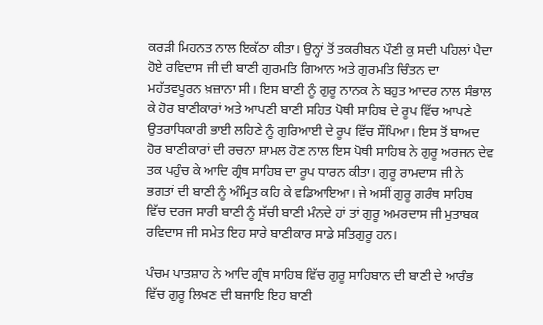ਕਰੜੀ ਮਿਹਨਤ ਨਾਲ ਇਕੱਠਾ ਕੀਤਾ। ਉਨ੍ਹਾਂ ਤੋਂ ਤਕਰੀਬਨ ਪੌਣੀ ਕੁ ਸਦੀ ਪਹਿਲਾਂ ਪੈਦਾ ਹੋਏ ਰਵਿਦਾਸ ਜੀ ਦੀ ਬਾਣੀ ਗੁਰਮਤਿ ਗਿਆਨ ਅਤੇ ਗੁਰਮਤਿ ਚਿੰਤਨ ਦਾ ਮਹੱਤਵਪੂਰਨ ਖ਼ਜ਼ਾਨਾ ਸੀ। ਇਸ ਬਾਣੀ ਨੂੰ ਗੁਰੂ ਨਾਨਕ ਨੇ ਬਹੁਤ ਆਦਰ ਨਾਲ ਸੰਭਾਲ ਕੇ ਹੋਰ ਬਾਣੀਕਾਰਾਂ ਅਤੇ ਆਪਣੀ ਬਾਣੀ ਸਹਿਤ ਪੋਥੀ ਸਾਹਿਬ ਦੇ ਰੂਪ ਵਿੱਚ ਆਪਣੇ ਉਤਰਾਧਿਕਾਰੀ ਭਾਈ ਲਹਿਣੇ ਨੂੰ ਗੁਰਿਆਈ ਦੇ ਰੂਪ ਵਿੱਚ ਸੌਂਪਿਆ। ਇਸ ਤੋਂ ਬਾਅਦ ਹੋਰ ਬਾਣੀਕਾਰਾਂ ਦੀ ਰਚਨਾ ਸ਼ਾਮਲ ਹੋਣ ਨਾਲ ਇਸ ਪੋਥੀ ਸਾਹਿਬ ਨੇ ਗੁਰੂ ਅਰਜਨ ਦੇਵ ਤਕ ਪਹੁੰਚ ਕੇ ਆਦਿ ਗ੍ਰੰਥ ਸਾਹਿਬ ਦਾ ਰੂਪ ਧਾਰਨ ਕੀਤਾ। ਗੁਰੂ ਰਾਮਦਾਸ ਜੀ ਨੇ ਭਗਤਾਂ ਦੀ ਬਾਣੀ ਨੂੰ ਅੰਮ੍ਰਿਤ ਕਹਿ ਕੇ ਵਡਿਆਇਆ। ਜੇ ਅਸੀਂ ਗੁਰੂ ਗਰੰਥ ਸਾਹਿਬ ਵਿੱਚ ਦਰਜ ਸਾਰੀ ਬਾਣੀ ਨੂੰ ਸੱਚੀ ਬਾਣੀ ਮੰਨਦੇ ਹਾਂ ਤਾਂ ਗੁਰੂ ਅਮਰਦਾਸ ਜੀ ਮੁਤਾਬਕ ਰਵਿਦਾਸ ਜੀ ਸਮੇਤ ਇਹ ਸਾਰੇ ਬਾਣੀਕਾਰ ਸਾਡੇ ਸਤਿਗੁਰੂ ਹਨ।

ਪੰਚਮ ਪਾਤਸ਼ਾਹ ਨੇ ਆਦਿ ਗ੍ਰੰਥ ਸਾਹਿਬ ਵਿੱਚ ਗੁਰੂ ਸਾਹਿਬਾਨ ਦੀ ਬਾਣੀ ਦੇ ਆਰੰਭ ਵਿੱਚ ਗੁਰੂ ਲਿਖਣ ਦੀ ਬਜਾਇ ਇਹ ਬਾਣੀ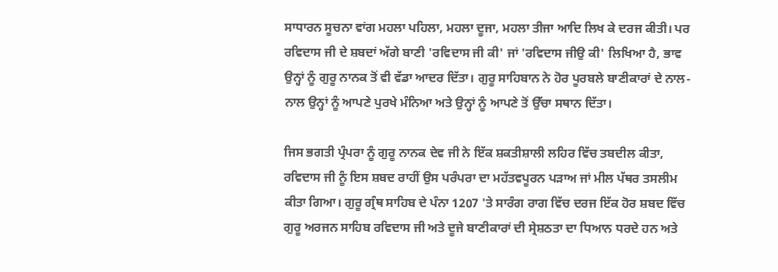ਸਾਧਾਰਨ ਸੂਚਨਾ ਵਾਂਗ ਮਹਲਾ ਪਹਿਲਾ, ਮਹਲਾ ਦੂਜਾ, ਮਹਲਾ ਤੀਜਾ ਆਦਿ ਲਿਖ ਕੇ ਦਰਜ ਕੀਤੀ। ਪਰ ਰਵਿਦਾਸ ਜੀ ਦੇ ਸ਼ਬਦਾਂ ਅੱਗੇ ਬਾਣੀ 'ਰਵਿਦਾਸ ਜੀ ਕੀ' ਜਾਂ 'ਰਵਿਦਾਸ ਜੀਉ ਕੀ' ਲਿਖਿਆ ਹੈ, ਭਾਵ ਉਨ੍ਹਾਂ ਨੂੰ ਗੁਰੂ ਨਾਨਕ ਤੋਂ ਵੀ ਵੱਡਾ ਆਦਰ ਦਿੱਤਾ। ਗੁਰੂ ਸਾਹਿਬਾਨ ਨੇ ਹੋਰ ਪੂਰਬਲੇ ਬਾਣੀਕਾਰਾਂ ਦੇ ਨਾਲ-ਨਾਲ ਉਨ੍ਹਾਂ ਨੂੰ ਆਪਣੇ ਪੁਰਖੇ ਮੰਨਿਆ ਅਤੇ ਉਨ੍ਹਾਂ ਨੂੰ ਆਪਣੇ ਤੋਂ ਉੱਚਾ ਸਥਾਨ ਦਿੱਤਾ।

ਜਿਸ ਭਗਤੀ ਪ੍ਰੰਪਰਾ ਨੂੰ ਗੁਰੂ ਨਾਨਕ ਦੇਵ ਜੀ ਨੇ ਇੱਕ ਸ਼ਕਤੀਸ਼ਾਲੀ ਲਹਿਰ ਵਿੱਚ ਤਬਦੀਲ ਕੀਤਾ, ਰਵਿਦਾਸ ਜੀ ਨੂੰ ਇਸ ਸ਼ਬਦ ਰਾਹੀਂ ਉਸ ਪਰੰਪਰਾ ਦਾ ਮਹੱਤਵਪੂਰਨ ਪੜਾਅ ਜਾਂ ਮੀਲ ਪੱਥਰ ਤਸਲੀਮ ਕੀਤਾ ਗਿਆ। ਗੁਰੂ ਗ੍ਰੰਥ ਸਾਹਿਬ ਦੇ ਪੰਨਾ 1207 'ਤੇ ਸਾਰੰਗ ਰਾਗ ਵਿੱਚ ਦਰਜ ਇੱਕ ਹੋਰ ਸ਼ਬਦ ਵਿੱਚ ਗੁਰੂ ਅਰਜਨ ਸਾਹਿਬ ਰਵਿਦਾਸ ਜੀ ਅਤੇ ਦੂਜੇ ਬਾਣੀਕਾਰਾਂ ਦੀ ਸ੍ਰੇਸ਼ਠਤਾ ਦਾ ਧਿਆਨ ਧਰਦੇ ਹਨ ਅਤੇ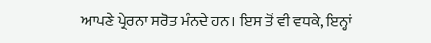ਆਪਣੇ ਪ੍ਰੇਰਨਾ ਸਰੋਤ ਮੰਨਦੇ ਹਨ। ਇਸ ਤੋਂ ਵੀ ਵਧਕੇ, ਇਨ੍ਹਾਂ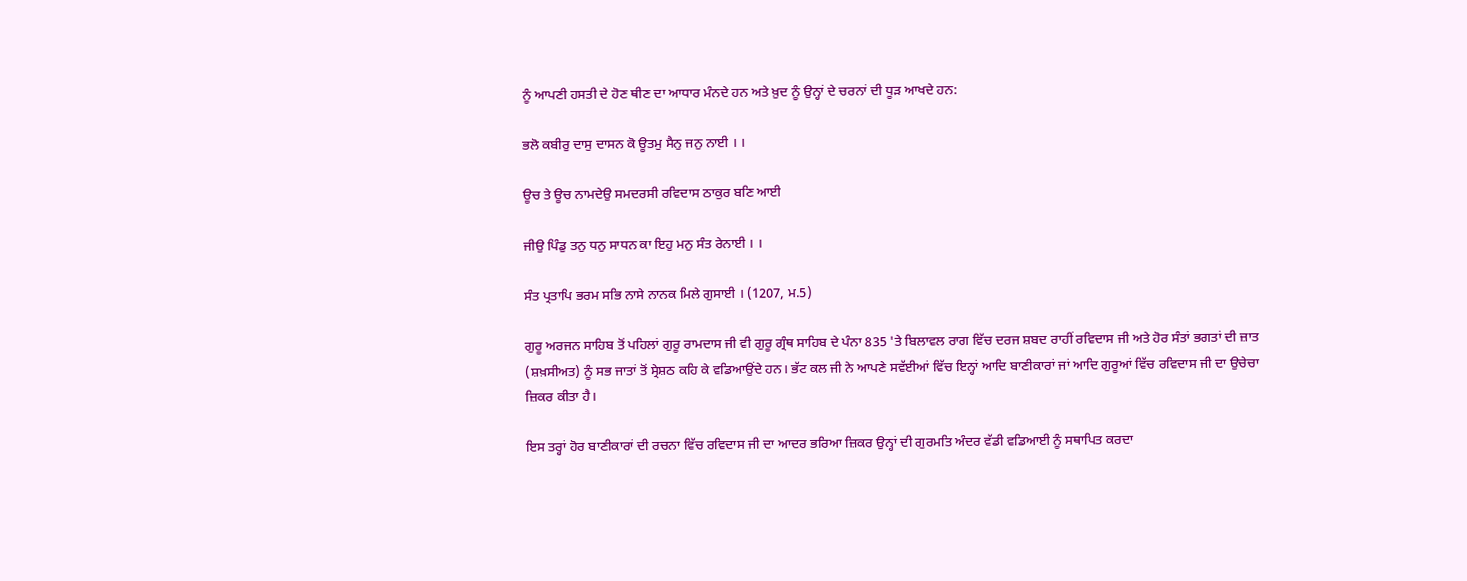ਨੂੰ ਆਪਣੀ ਹਸਤੀ ਦੇ ਹੋਣ ਥੀਣ ਦਾ ਆਧਾਰ ਮੰਨਦੇ ਹਨ ਅਤੇ ਖ਼ੁਦ ਨੂੰ ਉਨ੍ਹਾਂ ਦੇ ਚਰਨਾਂ ਦੀ ਧੂੜ ਆਖਦੇ ਹਨ:

ਭਲੋ ਕਬੀਰੁ ਦਾਸੁ ਦਾਸਨ ਕੋ ਊਤਮੁ ਸੈਨੁ ਜਨੁ ਨਾਈ । ।

ਊਚ ਤੇ ਊਚ ਨਾਮਦੇਉ ਸਮਦਰਸੀ ਰਵਿਦਾਸ ਠਾਕੁਰ ਬਣਿ ਆਈ

ਜੀਉ ਪਿੰਡੁ ਤਨੁ ਧਨੁ ਸਾਧਨ ਕਾ ਇਹੁ ਮਨੁ ਸੰਤ ਰੇਨਾਈ । ।

ਸੰਤ ਪ੍ਰਤਾਪਿ ਭਰਮ ਸਭਿ ਨਾਸੇ ਨਾਨਕ ਮਿਲੇ ਗੁਸਾਈ । (1207, ਮ.5)

ਗੁਰੂ ਅਰਜਨ ਸਾਹਿਬ ਤੋਂ ਪਹਿਲਾਂ ਗੁਰੂ ਰਾਮਦਾਸ ਜੀ ਵੀ ਗੁਰੂ ਗ੍ਰੰਥ ਸਾਹਿਬ ਦੇ ਪੰਨਾ 835 'ਤੇ ਬਿਲਾਵਲ ਰਾਗ ਵਿੱਚ ਦਰਜ ਸ਼ਬਦ ਰਾਹੀਂ ਰਵਿਦਾਸ ਜੀ ਅਤੇ ਹੋਰ ਸੰਤਾਂ ਭਗਤਾਂ ਦੀ ਜ਼ਾਤ (ਸ਼ਖ਼ਸੀਅਤ) ਨੂੰ ਸਭ ਜਾਤਾਂ ਤੋਂ ਸ੍ਰੇਸ਼ਠ ਕਹਿ ਕੇ ਵਡਿਆਉਂਦੇ ਹਨ। ਭੱਟ ਕਲ ਜੀ ਨੇ ਆਪਣੇ ਸਵੱਈਆਂ ਵਿੱਚ ਇਨ੍ਹਾਂ ਆਦਿ ਬਾਣੀਕਾਰਾਂ ਜਾਂ ਆਦਿ ਗੁਰੂਆਂ ਵਿੱਚ ਰਵਿਦਾਸ ਜੀ ਦਾ ਉਚੇਚਾ ਜ਼ਿਕਰ ਕੀਤਾ ਹੈ।

ਇਸ ਤਰ੍ਹਾਂ ਹੋਰ ਬਾਣੀਕਾਰਾਂ ਦੀ ਰਚਨਾ ਵਿੱਚ ਰਵਿਦਾਸ ਜੀ ਦਾ ਆਦਰ ਭਰਿਆ ਜ਼ਿਕਰ ਉਨ੍ਹਾਂ ਦੀ ਗੁਰਮਤਿ ਅੰਦਰ ਵੱਡੀ ਵਡਿਆਈ ਨੂੰ ਸਥਾਪਿਤ ਕਰਦਾ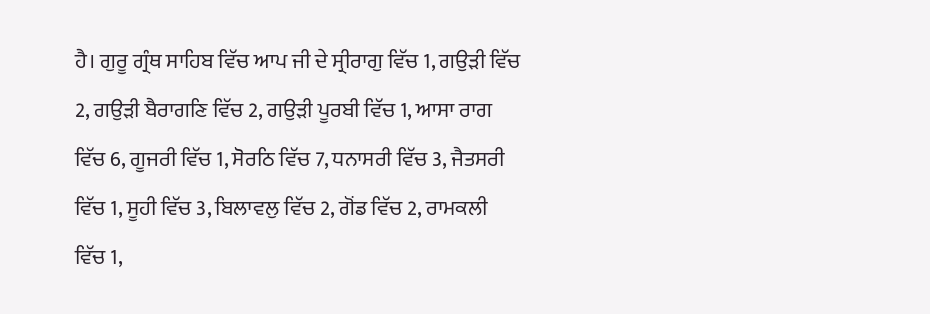ਹੈ। ਗੁਰੂ ਗ੍ਰੰਥ ਸਾਹਿਬ ਵਿੱਚ ਆਪ ਜੀ ਦੇ ਸ੍ਰੀਰਾਗੁ ਵਿੱਚ 1, ਗਉੜੀ ਵਿੱਚ 2, ਗਉੜੀ ਬੈਰਾਗਣਿ ਵਿੱਚ 2, ਗਉੜੀ ਪੂਰਬੀ ਵਿੱਚ 1, ਆਸਾ ਰਾਗ ਵਿੱਚ 6, ਗੂਜਰੀ ਵਿੱਚ 1, ਸੋਰਠਿ ਵਿੱਚ 7, ਧਨਾਸਰੀ ਵਿੱਚ 3, ਜੈਤਸਰੀ ਵਿੱਚ 1, ਸੂਹੀ ਵਿੱਚ 3, ਬਿਲਾਵਲੁ ਵਿੱਚ 2, ਗੋਂਡ ਵਿੱਚ 2, ਰਾਮਕਲੀ ਵਿੱਚ 1,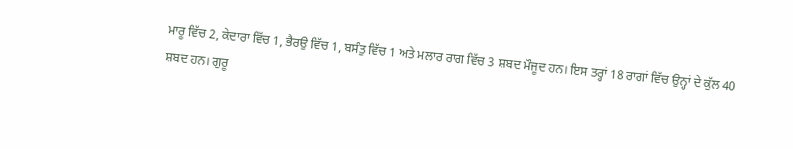ਮਾਰੂ ਵਿੱਚ 2, ਕੇਦਾਰਾ ਵਿੱਚ 1, ਭੈਰਉ ਵਿੱਚ 1, ਬਸੰਤੁ ਵਿੱਚ 1 ਅਤੇ ਮਲਾਰ ਰਾਗ ਵਿੱਚ 3 ਸ਼ਬਦ ਮੌਜੂਦ ਹਨ। ਇਸ ਤਰ੍ਹਾਂ 18 ਰਾਗਾਂ ਵਿੱਚ ਉਨ੍ਹਾਂ ਦੇ ਕੁੱਲ 40 ਸ਼ਬਦ ਹਨ। ਗੁਰੂ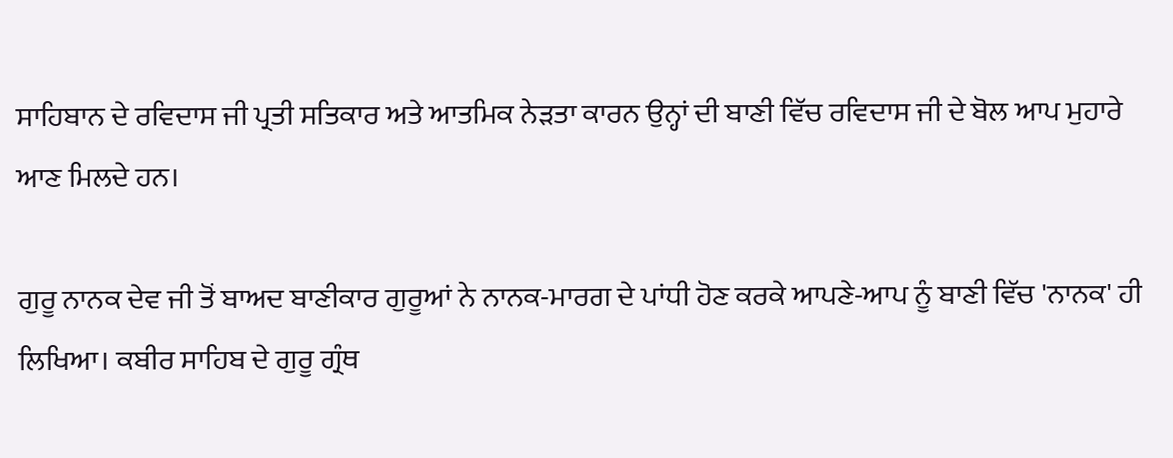ਸਾਹਿਬਾਨ ਦੇ ਰਵਿਦਾਸ ਜੀ ਪ੍ਰਤੀ ਸਤਿਕਾਰ ਅਤੇ ਆਤਮਿਕ ਨੇੜਤਾ ਕਾਰਨ ਉਨ੍ਹਾਂ ਦੀ ਬਾਣੀ ਵਿੱਚ ਰਵਿਦਾਸ ਜੀ ਦੇ ਬੋਲ ਆਪ ਮੁਹਾਰੇ ਆਣ ਮਿਲਦੇ ਹਨ।

ਗੁਰੂ ਨਾਨਕ ਦੇਵ ਜੀ ਤੋਂ ਬਾਅਦ ਬਾਣੀਕਾਰ ਗੁਰੂਆਂ ਨੇ ਨਾਨਕ-ਮਾਰਗ ਦੇ ਪਾਂਧੀ ਹੋਣ ਕਰਕੇ ਆਪਣੇ-ਆਪ ਨੂੰ ਬਾਣੀ ਵਿੱਚ 'ਨਾਨਕ' ਹੀ ਲਿਖਿਆ। ਕਬੀਰ ਸਾਹਿਬ ਦੇ ਗੁਰੂ ਗ੍ਰੰਥ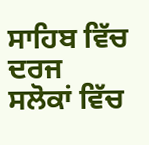ਸਾਹਿਬ ਵਿੱਚ ਦਰਜ ਸਲੋਕਾਂ ਵਿੱਚ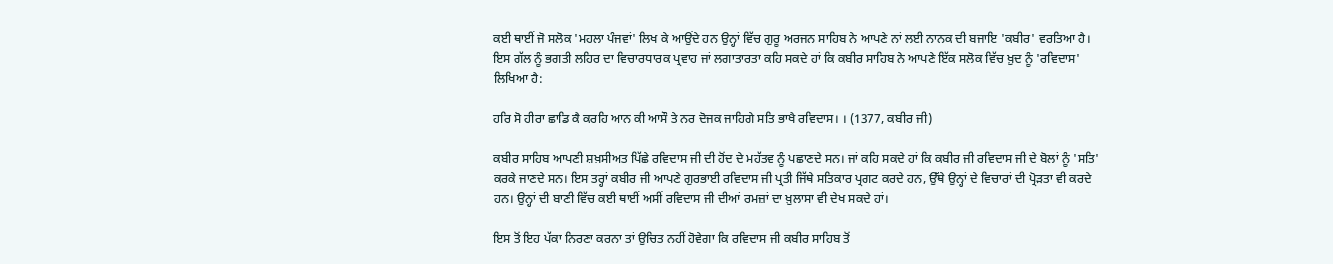ਕਈ ਥਾਈਂ ਜੋ ਸਲੋਕ 'ਮਹਲਾ ਪੰਜਵਾਂ' ਲਿਖ ਕੇ ਆਉਂਦੇ ਹਨ ਉਨ੍ਹਾਂ ਵਿੱਚ ਗੁਰੂ ਅਰਜਨ ਸਾਹਿਬ ਨੇ ਆਪਣੇ ਨਾਂ ਲਈ ਨਾਨਕ ਦੀ ਬਜਾਇ 'ਕਬੀਰ' ਵਰਤਿਆ ਹੈ। ਇਸ ਗੱਲ ਨੂੰ ਭਗਤੀ ਲਹਿਰ ਦਾ ਵਿਚਾਰਧਾਰਕ ਪ੍ਰਵਾਹ ਜਾਂ ਲਗਾਤਾਰਤਾ ਕਹਿ ਸਕਦੇ ਹਾਂ ਕਿ ਕਬੀਰ ਸਾਹਿਬ ਨੇ ਆਪਣੇ ਇੱਕ ਸਲੋਕ ਵਿੱਚ ਖ਼ੁਦ ਨੂੰ 'ਰਵਿਦਾਸ' ਲਿਖਿਆ ਹੈ:

ਹਰਿ ਸੋ ਹੀਰਾ ਛਾਡਿ ਕੈ ਕਰਹਿ ਆਨ ਕੀ ਆਸੌ ਤੇ ਨਰ ਦੋਜਕ ਜਾਹਿਗੇ ਸਤਿ ਭਾਖੈ ਰਵਿਦਾਸ। । (1377, ਕਬੀਰ ਜੀ)

ਕਬੀਰ ਸਾਹਿਬ ਆਪਣੀ ਸ਼ਖ਼ਸੀਅਤ ਪਿੱਛੇ ਰਵਿਦਾਸ ਜੀ ਦੀ ਹੋਂਦ ਦੇ ਮਹੱਤਵ ਨੂੰ ਪਛਾਣਦੇ ਸਨ। ਜਾਂ ਕਹਿ ਸਕਦੇ ਹਾਂ ਕਿ ਕਬੀਰ ਜੀ ਰਵਿਦਾਸ ਜੀ ਦੇ ਬੋਲਾਂ ਨੂੰ 'ਸਤਿ' ਕਰਕੇ ਜਾਣਦੇ ਸਨ। ਇਸ ਤਰ੍ਹਾਂ ਕਬੀਰ ਜੀ ਆਪਣੇ ਗੁਰਭਾਈ ਰਵਿਦਾਸ ਜੀ ਪ੍ਰਤੀ ਜਿੱਥੇ ਸਤਿਕਾਰ ਪ੍ਰਗਟ ਕਰਦੇ ਹਨ, ਉੱਥੇ ਉਨ੍ਹਾਂ ਦੇ ਵਿਚਾਰਾਂ ਦੀ ਪ੍ਰੋੜਤਾ ਵੀ ਕਰਦੇ ਹਨ। ਉਨ੍ਹਾਂ ਦੀ ਬਾਣੀ ਵਿੱਚ ਕਈ ਥਾਈਂ ਅਸੀਂ ਰਵਿਦਾਸ ਜੀ ਦੀਆਂ ਰਮਜ਼ਾਂ ਦਾ ਖ਼ੁਲਾਸਾ ਵੀ ਦੇਖ ਸਕਦੇ ਹਾਂ।

ਇਸ ਤੋਂ ਇਹ ਪੱਕਾ ਨਿਰਣਾ ਕਰਨਾ ਤਾਂ ਉਚਿਤ ਨਹੀਂ ਹੋਵੇਗਾ ਕਿ ਰਵਿਦਾਸ ਜੀ ਕਬੀਰ ਸਾਹਿਬ ਤੋਂ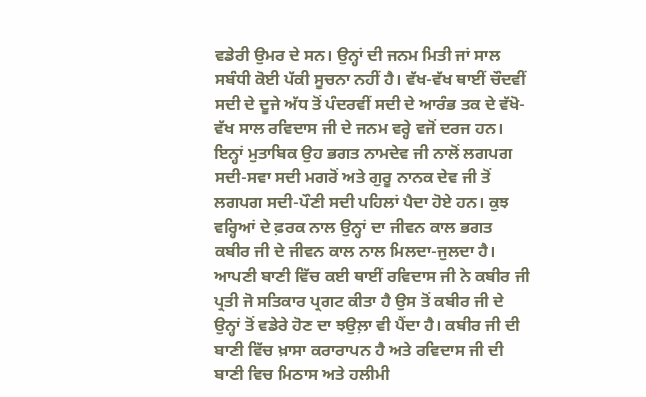ਵਡੇਰੀ ਉਮਰ ਦੇ ਸਨ। ਉਨ੍ਹਾਂ ਦੀ ਜਨਮ ਮਿਤੀ ਜਾਂ ਸਾਲ ਸਬੰਧੀ ਕੋਈ ਪੱਕੀ ਸੂਚਨਾ ਨਹੀਂ ਹੈ। ਵੱਖ-ਵੱਖ ਥਾਈਂ ਚੌਦਵੀਂ ਸਦੀ ਦੇ ਦੂਜੇ ਅੱਧ ਤੋਂ ਪੰਦਰਵੀਂ ਸਦੀ ਦੇ ਆਰੰਭ ਤਕ ਦੇ ਵੱਖੋ-ਵੱਖ ਸਾਲ ਰਵਿਦਾਸ ਜੀ ਦੇ ਜਨਮ ਵਰ੍ਹੇ ਵਜੋਂ ਦਰਜ ਹਨ। ਇਨ੍ਹਾਂ ਮੁਤਾਬਿਕ ਉਹ ਭਗਤ ਨਾਮਦੇਵ ਜੀ ਨਾਲੋਂ ਲਗਪਗ ਸਦੀ-ਸਵਾ ਸਦੀ ਮਗਰੋਂ ਅਤੇ ਗੁਰੂ ਨਾਨਕ ਦੇਵ ਜੀ ਤੋਂ ਲਗਪਗ ਸਦੀ-ਪੌਣੀ ਸਦੀ ਪਹਿਲਾਂ ਪੈਦਾ ਹੋਏ ਹਨ। ਕੁਝ ਵਰ੍ਹਿਆਂ ਦੇ ਫ਼ਰਕ ਨਾਲ ਉਨ੍ਹਾਂ ਦਾ ਜੀਵਨ ਕਾਲ ਭਗਤ ਕਬੀਰ ਜੀ ਦੇ ਜੀਵਨ ਕਾਲ ਨਾਲ ਮਿਲਦਾ-ਜੁਲਦਾ ਹੈ। ਆਪਣੀ ਬਾਣੀ ਵਿੱਚ ਕਈ ਥਾਈਂ ਰਵਿਦਾਸ ਜੀ ਨੇ ਕਬੀਰ ਜੀ ਪ੍ਰਤੀ ਜੋ ਸਤਿਕਾਰ ਪ੍ਰਗਟ ਕੀਤਾ ਹੈ ਉਸ ਤੋਂ ਕਬੀਰ ਜੀ ਦੇ ਉਨ੍ਹਾਂ ਤੋਂ ਵਡੇਰੇ ਹੋਣ ਦਾ ਝਉਲ਼ਾ ਵੀ ਪੈਂਦਾ ਹੈ। ਕਬੀਰ ਜੀ ਦੀ ਬਾਣੀ ਵਿੱਚ ਖ਼ਾਸਾ ਕਰਾਰਾਪਨ ਹੈ ਅਤੇ ਰਵਿਦਾਸ ਜੀ ਦੀ ਬਾਣੀ ਵਿਚ ਮਿਠਾਸ ਅਤੇ ਹਲੀਮੀ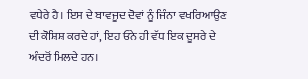ਵਧੇਰੇ ਹੈ। ਇਸ ਦੇ ਬਾਵਜੂਦ ਦੋਵਾਂ ਨੂੰ ਜਿੰਨਾ ਵਖਰਿਆਉਣ ਦੀ ਕੋਸ਼ਿਸ਼ ਕਰਦੇ ਹਾਂ, ਇਹ ਓਨੇ ਹੀ ਵੱਧ ਇਕ ਦੂਸਰੇ ਦੇ ਅੰਦਰੋਂ ਮਿਲਦੇ ਹਨ।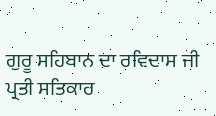ਗੁਰੂ ਸਹਿਬਾਨ ਦਾ ਰਵਿਦਾਸ ਜੀ ਪ੍ਰਤੀ ਸਤਿਕਾਰ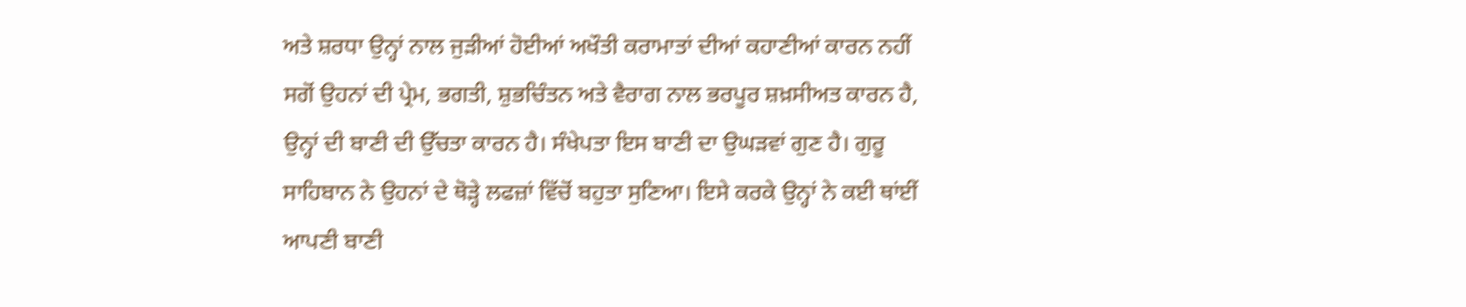ਅਤੇ ਸ਼ਰਧਾ ਉਨ੍ਹਾਂ ਨਾਲ ਜੁੜੀਆਂ ਹੋਈਆਂ ਅਖੌਤੀ ਕਰਾਮਾਤਾਂ ਦੀਆਂ ਕਹਾਣੀਆਂ ਕਾਰਨ ਨਹੀਂ ਸਗੋਂ ਉਹਨਾਂ ਦੀ ਪ੍ਰੇਮ, ਭਗਤੀ, ਸ਼ੁਭਚਿੰਤਨ ਅਤੇ ਵੈਰਾਗ ਨਾਲ ਭਰਪੂਰ ਸ਼ਖ਼ਸੀਅਤ ਕਾਰਨ ਹੈ, ਉਨ੍ਹਾਂ ਦੀ ਬਾਣੀ ਦੀ ਉੱਚਤਾ ਕਾਰਨ ਹੈ। ਸੰਖੇਪਤਾ ਇਸ ਬਾਣੀ ਦਾ ਉਘੜਵਾਂ ਗੁਣ ਹੈ। ਗੁਰੂ ਸਾਹਿਬਾਨ ਨੇ ਉਹਨਾਂ ਦੇ ਥੋੜ੍ਹੇ ਲਫਜ਼ਾਂ ਵਿੱਚੋਂ ਬਹੁਤਾ ਸੁਣਿਆ। ਇਸੇ ਕਰਕੇ ਉਨ੍ਹਾਂ ਨੇ ਕਈ ਥਾਂਈਂ ਆਪਣੀ ਬਾਣੀ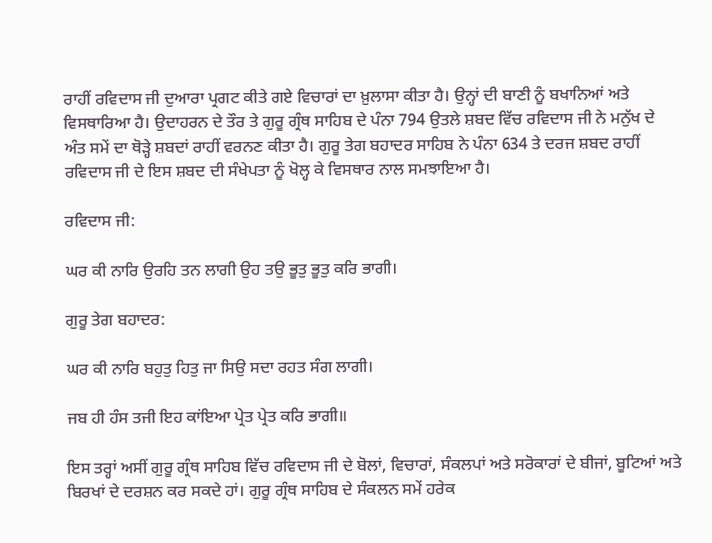ਰਾਹੀਂ ਰਵਿਦਾਸ ਜੀ ਦੁਆਰਾ ਪ੍ਰਗਟ ਕੀਤੇ ਗਏ ਵਿਚਾਰਾਂ ਦਾ ਖ਼ੁਲਾਸਾ ਕੀਤਾ ਹੈ। ਉਨ੍ਹਾਂ ਦੀ ਬਾਣੀ ਨੂੰ ਬਖਾਨਿਆਂ ਅਤੇ ਵਿਸਥਾਰਿਆ ਹੈ। ਉਦਾਹਰਨ ਦੇ ਤੌਰ ਤੇ ਗੁਰੂ ਗ੍ਰੰਥ ਸਾਹਿਬ ਦੇ ਪੰਨਾ 794 ਉਤਲੇ ਸ਼ਬਦ ਵਿੱਚ ਰਵਿਦਾਸ ਜੀ ਨੇ ਮਨੁੱਖ ਦੇ ਅੰਤ ਸਮੇਂ ਦਾ ਥੋੜ੍ਹੇ ਸ਼ਬਦਾਂ ਰਾਹੀਂ ਵਰਨਣ ਕੀਤਾ ਹੈ। ਗੁਰੂ ਤੇਗ ਬਹਾਦਰ ਸਾਹਿਬ ਨੇ ਪੰਨਾ 634 ਤੇ ਦਰਜ ਸ਼ਬਦ ਰਾਹੀਂ ਰਵਿਦਾਸ ਜੀ ਦੇ ਇਸ ਸ਼ਬਦ ਦੀ ਸੰਖੇਪਤਾ ਨੂੰ ਖੋਲ੍ਹ ਕੇ ਵਿਸਥਾਰ ਨਾਲ ਸਮਝਾਇਆ ਹੈ।

ਰਵਿਦਾਸ ਜੀ:

ਘਰ ਕੀ ਨਾਰਿ ਉਰਹਿ ਤਨ ਲਾਗੀ ਉਹ ਤਉ ਭੂਤੁ ਭੂਤੁ ਕਰਿ ਭਾਗੀ।

ਗੁਰੂ ਤੇਗ ਬਹਾਦਰ:

ਘਰ ਕੀ ਨਾਰਿ ਬਹੁਤੁ ਹਿਤੁ ਜਾ ਸਿਉ ਸਦਾ ਰਹਤ ਸੰਗ ਲਾਗੀ।

ਜਬ ਹੀ ਹੰਸ ਤਜੀ ਇਹ ਕਾਂਇਆ ਪ੍ਰੇਤ ਪ੍ਰੇਤ ਕਰਿ ਭਾਗੀ॥

ਇਸ ਤਰ੍ਹਾਂ ਅਸੀਂ ਗੁਰੂ ਗ੍ਰੰਥ ਸਾਹਿਬ ਵਿੱਚ ਰਵਿਦਾਸ ਜੀ ਦੇ ਬੋਲਾਂ, ਵਿਚਾਰਾਂ, ਸੰਕਲਪਾਂ ਅਤੇ ਸਰੋਕਾਰਾਂ ਦੇ ਬੀਜਾਂ, ਬੂਟਿਆਂ ਅਤੇ ਬਿਰਖਾਂ ਦੇ ਦਰਸ਼ਨ ਕਰ ਸਕਦੇ ਹਾਂ। ਗੁਰੂ ਗ੍ਰੰਥ ਸਾਹਿਬ ਦੇ ਸੰਕਲਨ ਸਮੇਂ ਹਰੇਕ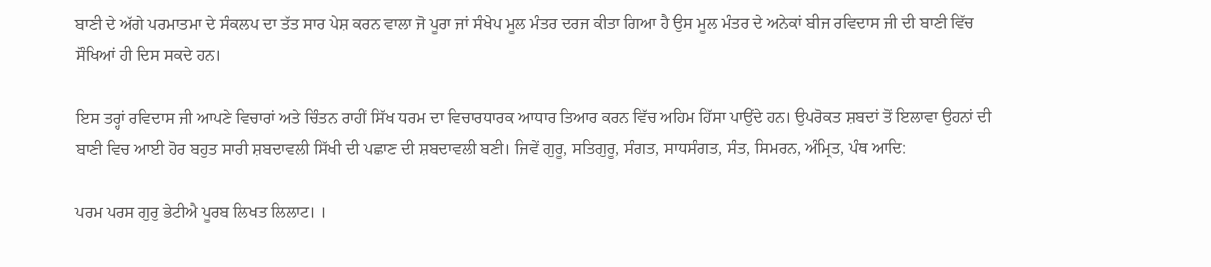ਬਾਣੀ ਦੇ ਅੱਗੇ ਪਰਮਾਤਮਾ ਦੇ ਸੰਕਲਪ ਦਾ ਤੱਤ ਸਾਰ ਪੇਸ਼ ਕਰਨ ਵਾਲਾ ਜੋ ਪੂਰਾ ਜਾਂ ਸੰਖੇਪ ਮੂਲ ਮੰਤਰ ਦਰਜ ਕੀਤਾ ਗਿਆ ਹੈ ਉਸ ਮੂਲ ਮੰਤਰ ਦੇ ਅਨੇਕਾਂ ਬੀਜ ਰਵਿਦਾਸ ਜੀ ਦੀ ਬਾਣੀ ਵਿੱਚ ਸੌਖਿਆਂ ਹੀ ਦਿਸ ਸਕਦੇ ਹਨ।

ਇਸ ਤਰ੍ਹਾਂ ਰਵਿਦਾਸ ਜੀ ਆਪਣੇ ਵਿਚਾਰਾਂ ਅਤੇ ਚਿੰਤਨ ਰਾਹੀਂ ਸਿੱਖ ਧਰਮ ਦਾ ਵਿਚਾਰਧਾਰਕ ਆਧਾਰ ਤਿਆਰ ਕਰਨ ਵਿੱਚ ਅਹਿਮ ਹਿੱਸਾ ਪਾਉਂਦੇ ਹਨ। ਉਪਰੋਕਤ ਸ਼ਬਦਾਂ ਤੋਂ ਇਲਾਵਾ ਉਹਨਾਂ ਦੀ ਬਾਣੀ ਵਿਚ ਆਈ ਹੋਰ ਬਹੁਤ ਸਾਰੀ ਸ਼ਬਦਾਵਲੀ ਸਿੱਖੀ ਦੀ ਪਛਾਣ ਦੀ ਸ਼ਬਦਾਵਲੀ ਬਣੀ। ਜਿਵੇਂ ਗੁਰੂ, ਸਤਿਗੁਰੂ, ਸੰਗਤ, ਸਾਧਸੰਗਤ, ਸੰਤ, ਸਿਮਰਨ, ਅੰਮ੍ਰਿਤ, ਪੰਥ ਆਦਿ:

ਪਰਮ ਪਰਸ ਗੁਰੁ ਭੇਟੀਐ ਪੂਰਬ ਲਿਖਤ ਲਿਲਾਟ। ।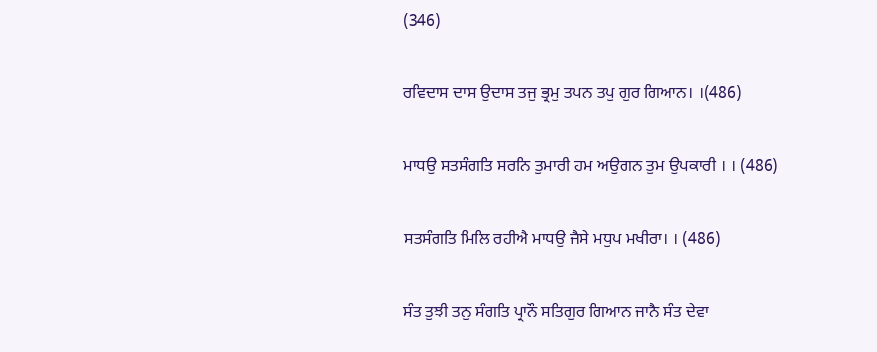(346)

ਰਵਿਦਾਸ ਦਾਸ ਉਦਾਸ ਤਜੁ ਭ੍ਰਮੁ ਤਪਨ ਤਪੁ ਗੁਰ ਗਿਆਨ। ।(486)

ਮਾਧਉ ਸਤਸੰਗਤਿ ਸਰਨਿ ਤੁਮਾਰੀ ਹਮ ਅਉਗਨ ਤੁਮ ਉਪਕਾਰੀ । । (486)

ਸਤਸੰਗਤਿ ਮਿਲਿ ਰਹੀਐ ਮਾਧਉ ਜੈਸੇ ਮਧੁਪ ਮਖੀਰਾ। । (486)

ਸੰਤ ਤੁਝੀ ਤਨੁ ਸੰਗਤਿ ਪ੍ਰਾਨੌ ਸਤਿਗੁਰ ਗਿਆਨ ਜਾਨੈ ਸੰਤ ਦੇਵਾ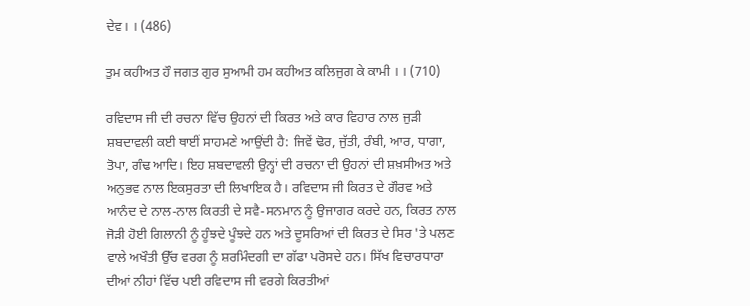ਦੇਵ। । (486)

ਤੁਮ ਕਹੀਅਤ ਹੌ ਜਗਤ ਗੁਰ ਸੁਆਮੀ ਹਮ ਕਹੀਅਤ ਕਲਿਜੁਗ ਕੇ ਕਾਮੀ । । (710)

ਰਵਿਦਾਸ ਜੀ ਦੀ ਰਚਨਾ ਵਿੱਚ ਉਹਨਾਂ ਦੀ ਕਿਰਤ ਅਤੇ ਕਾਰ ਵਿਹਾਰ ਨਾਲ ਜੁੜੀ ਸ਼ਬਦਾਵਲੀ ਕਈ ਥਾਈਂ ਸਾਹਮਣੇ ਆਉਂਦੀ ਹੈ: ਜਿਵੇਂ ਢੋਰ, ਜੁੱਤੀ, ਰੰਬੀ, ਆਰ, ਧਾਗਾ, ਤੋਪਾ, ਗੰਢ ਆਦਿ। ਇਹ ਸ਼ਬਦਾਵਲੀ ਉਨ੍ਹਾਂ ਦੀ ਰਚਨਾ ਦੀ ਉਹਨਾਂ ਦੀ ਸ਼ਖ਼ਸੀਅਤ ਅਤੇ ਅਨੁਭਵ ਨਾਲ ਇਕਸੁਰਤਾ ਦੀ ਲਿਖਾਇਕ ਹੈ। ਰਵਿਦਾਸ ਜੀ ਕਿਰਤ ਦੇ ਗੌਰਵ ਅਤੇ ਆਨੰਦ ਦੇ ਨਾਲ-ਨਾਲ ਕਿਰਤੀ ਦੇ ਸਵੈ-ਸਨਮਾਨ ਨੂੰ ਉਜਾਗਰ ਕਰਦੇ ਹਨ, ਕਿਰਤ ਨਾਲ ਜੋੜੀ ਹੋਈ ਗਿਲਾਨੀ ਨੂੰ ਹੂੰਝਦੇ ਪੂੰਝਦੇ ਹਨ ਅਤੇ ਦੂਸਰਿਆਂ ਦੀ ਕਿਰਤ ਦੇ ਸਿਰ 'ਤੇ ਪਲਣ ਵਾਲੇ ਅਖੌਤੀ ਉੱਚ ਵਰਗ ਨੂੰ ਸ਼ਰਮਿੰਦਗੀ ਦਾ ਗੱਫਾ ਪਰੋਸਦੇ ਹਨ। ਸਿੱਖ ਵਿਚਾਰਧਾਰਾ ਦੀਆਂ ਨੀਹਾਂ ਵਿੱਚ ਪਈ ਰਵਿਦਾਸ ਜੀ ਵਰਗੇ ਕਿਰਤੀਆਂ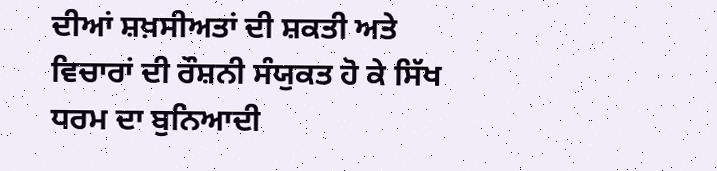ਦੀਆਂ ਸ਼ਖ਼ਸੀਅਤਾਂ ਦੀ ਸ਼ਕਤੀ ਅਤੇ ਵਿਚਾਰਾਂ ਦੀ ਰੌਸ਼ਨੀ ਸੰਯੁਕਤ ਹੋ ਕੇ ਸਿੱਖ ਧਰਮ ਦਾ ਬੁਨਿਆਦੀ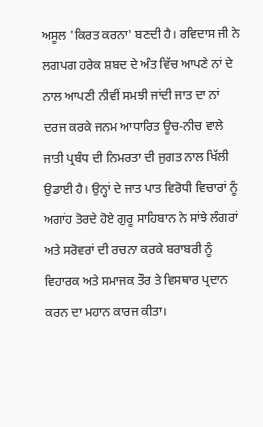ਅਸੂਲ 'ਕਿਰਤ ਕਰਨਾ' ਬਣਦੀ ਹੈ। ਰਵਿਦਾਸ ਜੀ ਨੇ ਲਗਪਗ ਹਰੇਕ ਸ਼ਬਦ ਦੇ ਅੰਤ ਵਿੱਚ ਆਪਣੇ ਨਾਂ ਦੇ ਨਾਲ ਆਪਣੀ ਨੀਵੀਂ ਸਮਝੀ ਜਾਂਦੀ ਜਾਤ ਦਾ ਨਾਂ ਦਰਜ ਕਰਕੇ ਜਨਮ ਆਧਾਰਿਤ ਊਚ-ਨੀਚ ਵਾਲੇ ਜਾਤੀ ਪ੍ਰਬੰਧ ਦੀ ਨਿਮਰਤਾ ਦੀ ਜੁਗਤ ਨਾਲ ਖਿੱਲੀ ਉਡਾਈ ਹੈ। ਉਨ੍ਹਾਂ ਦੇ ਜਾਤ ਪਾਤ ਵਿਰੋਧੀ ਵਿਚਾਰਾਂ ਨੂੰ ਅਗਾਂਹ ਤੋਰਦੇ ਹੋਏ ਗੁਰੂ ਸਾਹਿਬਾਨ ਨੇ ਸਾਂਝੇ ਲੰਗਰਾਂ ਅਤੇ ਸਰੋਵਰਾਂ ਦੀ ਰਚਨਾ ਕਰਕੇ ਬਰਾਬਰੀ ਨੂੰ ਵਿਹਾਰਕ ਅਤੇ ਸਮਾਜਕ ਤੌਰ ਤੇ ਵਿਸਥਾਰ ਪ੍ਰਦਾਨ ਕਰਨ ਦਾ ਮਹਾਨ ਕਾਰਜ ਕੀਤਾ।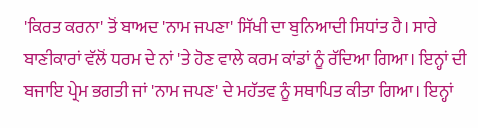'ਕਿਰਤ ਕਰਨਾ' ਤੋਂ ਬਾਅਦ 'ਨਾਮ ਜਪਣਾ' ਸਿੱਖੀ ਦਾ ਬੁਨਿਆਦੀ ਸਿਧਾਂਤ ਹੈ। ਸਾਰੇ ਬਾਣੀਕਾਰਾਂ ਵੱਲੋਂ ਧਰਮ ਦੇ ਨਾਂ 'ਤੇ ਹੋਣ ਵਾਲੇ ਕਰਮ ਕਾਂਡਾਂ ਨੂੰ ਰੱਦਿਆ ਗਿਆ। ਇਨ੍ਹਾਂ ਦੀ ਬਜਾਇ ਪ੍ਰੇਮ ਭਗਤੀ ਜਾਂ 'ਨਾਮ ਜਪਣ' ਦੇ ਮਹੱਤਵ ਨੂੰ ਸਥਾਪਿਤ ਕੀਤਾ ਗਿਆ। ਇਨ੍ਹਾਂ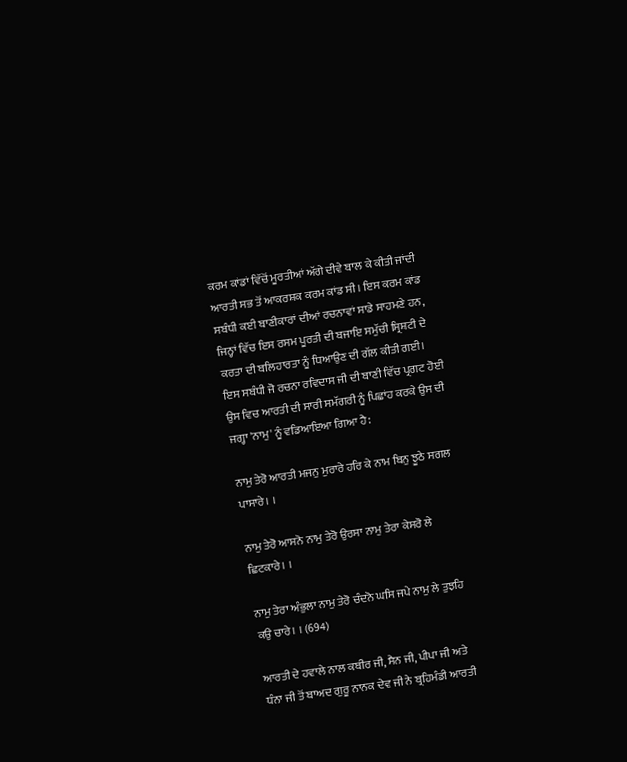ਕਰਮ ਕਾਂਡਾਂ ਵਿੱਚੋਂ ਮੂਰਤੀਆਂ ਅੱਗੇ ਦੀਵੇ ਬਾਲ ਕੇ ਕੀਤੀ ਜਾਂਦੀ ਆਰਤੀ ਸਭ ਤੋਂ ਆਕਰਸ਼ਕ ਕਰਮ ਕਾਂਡ ਸੀ। ਇਸ ਕਰਮ ਕਾਂਡ ਸਬੰਧੀ ਕਈ ਬਾਣੀਕਾਰਾਂ ਦੀਆਂ ਰਚਨਾਵਾਂ ਸਾਡੇ ਸਾਹਮਣੇ ਹਨ, ਜਿਨ੍ਹਾਂ ਵਿੱਚ ਇਸ ਰਸਮ ਪੂਰਤੀ ਦੀ ਬਜਾਇ ਸਮੁੱਚੀ ਸ੍ਰਿਸ਼ਟੀ ਦੇ ਕਰਤਾ ਦੀ ਬਲਿਹਾਰਤਾ ਨੂੰ ਧਿਆਉਣ ਦੀ ਗੱਲ ਕੀਤੀ ਗਈ। ਇਸ ਸਬੰਧੀ ਜੋ ਰਚਨਾ ਰਵਿਦਾਸ ਜੀ ਦੀ ਬਾਣੀ ਵਿੱਚ ਪ੍ਰਗਟ ਹੋਈ ਉਸ ਵਿਚ ਆਰਤੀ ਦੀ ਸਾਰੀ ਸਮੱਗਰੀ ਨੂੰ ਪਿਛਾਂਹ ਕਰਕੇ ਉਸ ਦੀ ਜਗ੍ਹਾ 'ਨਾਮੁ' ਨੂੰ ਵਡਿਆਇਆ ਗਿਆ ਹੈ:

ਨਾਮੁ ਤੇਰੋ ਆਰਤੀ ਮਜਨੁ ਮੁਰਾਰੇ ਹਰਿ ਕੇ ਨਾਮ ਬਿਨੁ ਝੂਠੇ ਸਗਲ ਪਾਸਾਰੇ। ।

ਨਾਮੁ ਤੇਰੋ ਆਸਨੋ ਨਾਮੁ ਤੇਰੋ ਉਰਸਾ ਨਾਮੁ ਤੇਰਾ ਕੇਸਰੋ ਲੇ ਛਿਟਕਾਰੇ। ।

ਨਾਮੁ ਤੇਰਾ ਅੰਭੁਲਾ ਨਾਮੁ ਤੇਰੋ ਚੰਦਨੋ ਘਸਿ ਜਪੇ ਨਾਮੁ ਲੇ ਤੁਝਹਿ ਕਉ ਚਾਰੇ। । (694)

ਆਰਤੀ ਦੇ ਹਵਾਲੇ ਨਾਲ ਕਬੀਰ ਜੀ, ਸੈਨ ਜੀ, ਪੀਪਾ ਜੀ ਅਤੇ ਧੰਨਾ ਜੀ ਤੋਂ ਬਾਅਦ ਗੁਰੂ ਨਾਨਕ ਦੇਵ ਜੀ ਨੇ ਬ੍ਰਹਿਮੰਡੀ ਆਰਤੀ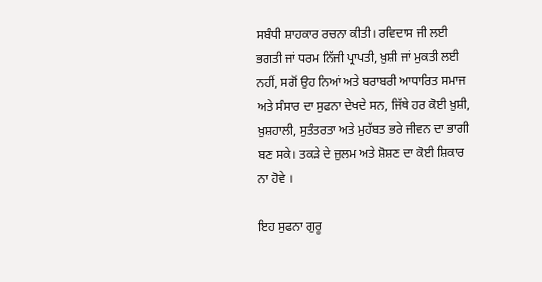ਸਬੰਧੀ ਸ਼ਾਹਕਾਰ ਰਚਨਾ ਕੀਤੀ। ਰਵਿਦਾਸ ਜੀ ਲਈ ਭਗਤੀ ਜਾਂ ਧਰਮ ਨਿੱਜੀ ਪ੍ਰਾਪਤੀ, ਖ਼ੁਸ਼ੀ ਜਾਂ ਮੁਕਤੀ ਲਈ ਨਹੀਂ, ਸਗੋਂ ਉਹ ਨਿਆਂ ਅਤੇ ਬਰਾਬਰੀ ਆਧਾਰਿਤ ਸਮਾਜ ਅਤੇ ਸੰਸਾਰ ਦਾ ਸੁਫਨਾ ਦੇਖਦੇ ਸਨ, ਜਿੱਥੇ ਹਰ ਕੋਈ ਖ਼ੁਸ਼ੀ, ਖ਼ੁਸ਼ਹਾਲੀ, ਸੁਤੰਤਰਤਾ ਅਤੇ ਮੁਹੱਬਤ ਭਰੇ ਜੀਵਨ ਦਾ ਭਾਗੀ ਬਣ ਸਕੇ। ਤਕੜੇ ਦੇ ਜ਼ੁਲਮ ਅਤੇ ਸ਼ੋਸ਼ਣ ਦਾ ਕੋਈ ਸ਼ਿਕਾਰ ਨਾ ਹੋਵੇ ।

ਇਹ ਸੁਫਨਾ ਗੁਰੂ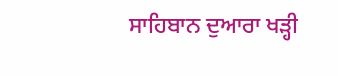ਸਾਹਿਬਾਨ ਦੁਆਰਾ ਖੜ੍ਹੀ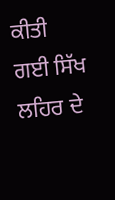ਕੀਤੀ ਗਈ ਸਿੱਖ ਲਹਿਰ ਦੇ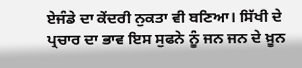ਏਜੰਡੇ ਦਾ ਕੇਂਦਰੀ ਨੁਕਤਾ ਵੀ ਬਣਿਆ। ਸਿੱਖੀ ਦੇ ਪ੍ਰਚਾਰ ਦਾ ਭਾਵ ਇਸ ਸੁਫਨੇ ਨੂੰ ਜਨ ਜਨ ਦੇ ਖ਼ੂਨ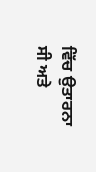ਵਿੱਚ ਉਤਾਰਨਾ ਸੀ ਅਤੇ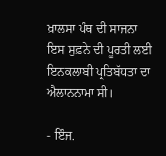ਖ਼ਾਲਸਾ ਪੰਥ ਦੀ ਸਾਜਨਾ ਇਸ ਸੁਫ਼ਨੇ ਦੀ ਪੂਰਤੀ ਲਈ ਇਨਕਲਾਬੀ ਪ੍ਰਤਿਬੱਧਤਾ ਦਾ ਐਲਾਨਨਾਮਾ ਸੀ।

- ਇੰਜ.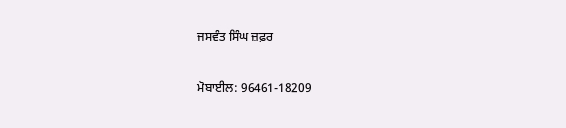ਜਸਵੰਤ ਸਿੰਘ ਜ਼ਫ਼ਰ

ਮੋਬਾਈਲ: 96461-18209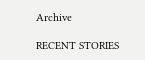Archive

RECENT STORIES